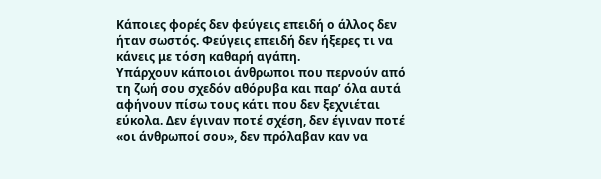Κάποιες φορές δεν φεύγεις επειδή ο άλλος δεν ήταν σωστός. Φεύγεις επειδή δεν ήξερες τι να κάνεις με τόση καθαρή αγάπη.
Υπάρχουν κάποιοι άνθρωποι που περνούν από τη ζωή σου σχεδόν αθόρυβα και παρ’ όλα αυτά αφήνουν πίσω τους κάτι που δεν ξεχνιέται εύκολα. Δεν έγιναν ποτέ σχέση, δεν έγιναν ποτέ «οι άνθρωποί σου», δεν πρόλαβαν καν να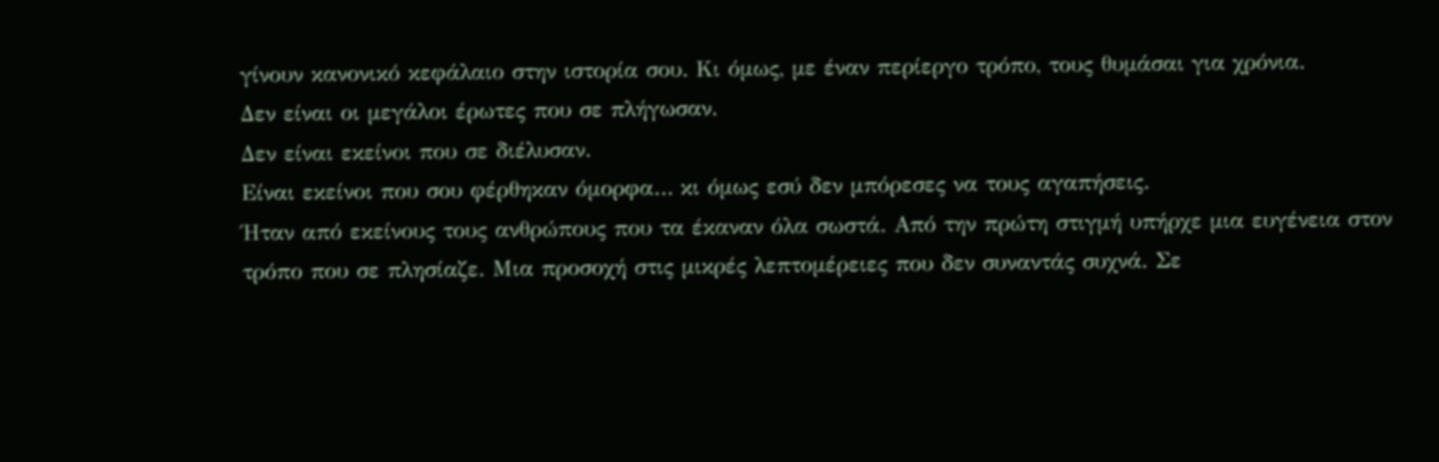γίνουν κανονικό κεφάλαιο στην ιστορία σου. Κι όμως, με έναν περίεργο τρόπο, τους θυμάσαι για χρόνια.
Δεν είναι οι μεγάλοι έρωτες που σε πλήγωσαν.
Δεν είναι εκείνοι που σε διέλυσαν.
Είναι εκείνοι που σου φέρθηκαν όμορφα… κι όμως εσύ δεν μπόρεσες να τους αγαπήσεις.
Ήταν από εκείνους τους ανθρώπους που τα έκαναν όλα σωστά. Από την πρώτη στιγμή υπήρχε μια ευγένεια στον τρόπο που σε πλησίαζε. Μια προσοχή στις μικρές λεπτομέρειες που δεν συναντάς συχνά. Σε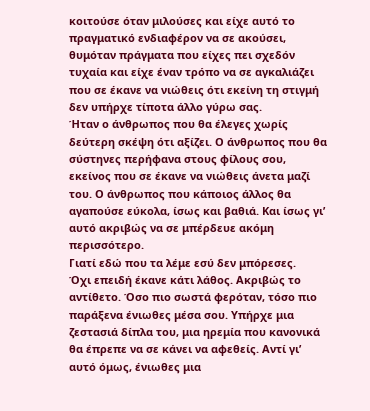κοιτούσε όταν μιλούσες και είχε αυτό το πραγματικό ενδιαφέρον να σε ακούσει, θυμόταν πράγματα που είχες πει σχεδόν τυχαία και είχε έναν τρόπο να σε αγκαλιάζει που σε έκανε να νιώθεις ότι εκείνη τη στιγμή δεν υπήρχε τίποτα άλλο γύρω σας.
Ήταν ο άνθρωπος που θα έλεγες χωρίς δεύτερη σκέψη ότι αξίζει. Ο άνθρωπος που θα σύστηνες περήφανα στους φίλους σου, εκείνος που σε έκανε να νιώθεις άνετα μαζί του. Ο άνθρωπος που κάποιος άλλος θα αγαπούσε εύκολα, ίσως και βαθιά. Και ίσως γι’ αυτό ακριβώς να σε μπέρδευε ακόμη περισσότερο.
Γιατί εδώ που τα λέμε εσύ δεν μπόρεσες.
Όχι επειδή έκανε κάτι λάθος. Ακριβώς το αντίθετο. Όσο πιο σωστά φερόταν, τόσο πιο παράξενα ένιωθες μέσα σου. Υπήρχε μια ζεστασιά δίπλα του, μια ηρεμία που κανονικά θα έπρεπε να σε κάνει να αφεθείς. Αντί γι’ αυτό όμως, ένιωθες μια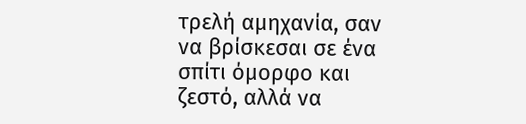τρελή αμηχανία, σαν να βρίσκεσαι σε ένα σπίτι όμορφο και ζεστό, αλλά να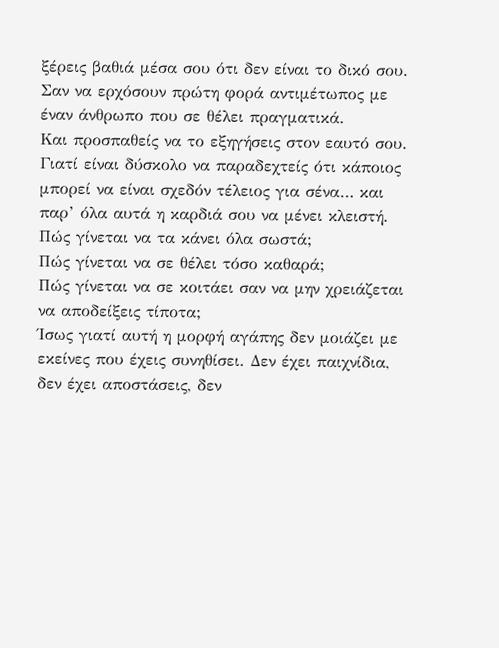ξέρεις βαθιά μέσα σου ότι δεν είναι το δικό σου. Σαν να ερχόσουν πρώτη φορά αντιμέτωπος με έναν άνθρωπο που σε θέλει πραγματικά.
Και προσπαθείς να το εξηγήσεις στον εαυτό σου. Γιατί είναι δύσκολο να παραδεχτείς ότι κάποιος μπορεί να είναι σχεδόν τέλειος για σένα… και παρ’ όλα αυτά η καρδιά σου να μένει κλειστή.
Πώς γίνεται να τα κάνει όλα σωστά;
Πώς γίνεται να σε θέλει τόσο καθαρά;
Πώς γίνεται να σε κοιτάει σαν να μην χρειάζεται να αποδείξεις τίποτα;
Ίσως γιατί αυτή η μορφή αγάπης δεν μοιάζει με εκείνες που έχεις συνηθίσει. Δεν έχει παιχνίδια, δεν έχει αποστάσεις, δεν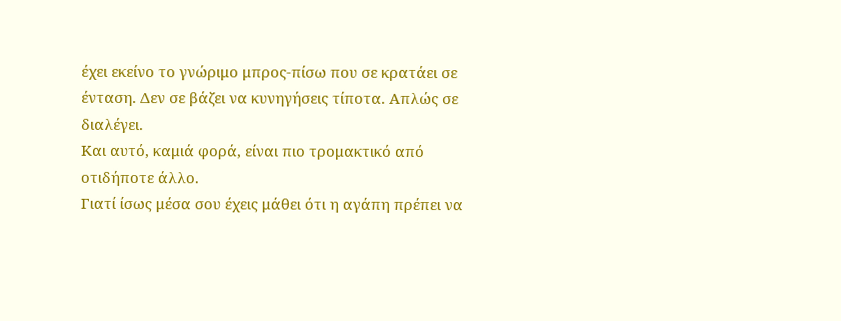έχει εκείνο το γνώριμο μπρος-πίσω που σε κρατάει σε ένταση. Δεν σε βάζει να κυνηγήσεις τίποτα. Απλώς σε διαλέγει.
Και αυτό, καμιά φορά, είναι πιο τρομακτικό από οτιδήποτε άλλο.
Γιατί ίσως μέσα σου έχεις μάθει ότι η αγάπη πρέπει να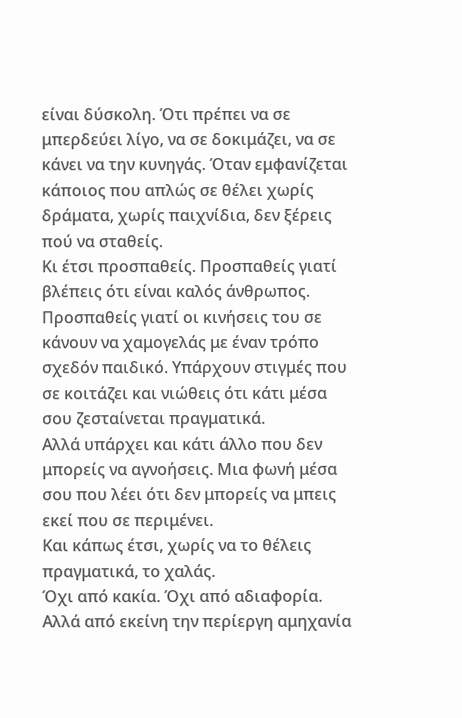είναι δύσκολη. Ότι πρέπει να σε μπερδεύει λίγο, να σε δοκιμάζει, να σε κάνει να την κυνηγάς. Όταν εμφανίζεται κάποιος που απλώς σε θέλει χωρίς δράματα, χωρίς παιχνίδια, δεν ξέρεις πού να σταθείς.
Κι έτσι προσπαθείς. Προσπαθείς γιατί βλέπεις ότι είναι καλός άνθρωπος. Προσπαθείς γιατί οι κινήσεις του σε κάνουν να χαμογελάς με έναν τρόπο σχεδόν παιδικό. Υπάρχουν στιγμές που σε κοιτάζει και νιώθεις ότι κάτι μέσα σου ζεσταίνεται πραγματικά.
Αλλά υπάρχει και κάτι άλλο που δεν μπορείς να αγνοήσεις. Μια φωνή μέσα σου που λέει ότι δεν μπορείς να μπεις εκεί που σε περιμένει.
Και κάπως έτσι, χωρίς να το θέλεις πραγματικά, το χαλάς.
Όχι από κακία. Όχι από αδιαφορία. Αλλά από εκείνη την περίεργη αμηχανία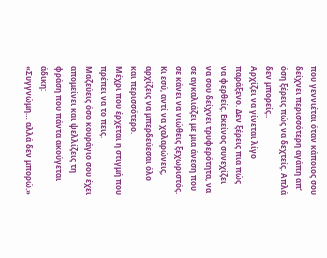που γεννιέται όταν κάποιος σου δείχνει περισσότερη αγάπη απ’ όση ξέρεις πώς να δεχτείς. Απλά δεν μπορείς..
Αρχίζει να γίνεται λίγο παράξενο. Δεν ξέρεις πια πώς να φερθείς. Εκείνος συνεχίζει να σου δείχνει τρυφερότητα, να σε αγκαλιάζει με μια άνεση που σε κάνει να νιώθεις ξεχωριστός. Κι εσύ, αντί να χαλαρώνεις, αρχίζεις να μπερδεύεσαι όλο και περισσότερο.
Μέχρι που έρχεται η στιγμή που πρέπει να το πεις.
Μαζεύεις όσο κουράγιο σου έχει απομείνει και ψελλίζεις τη φράση που πάντα ακούγεται άδικη:
«Συγγνώμη… αλλά δεν μπορώ.»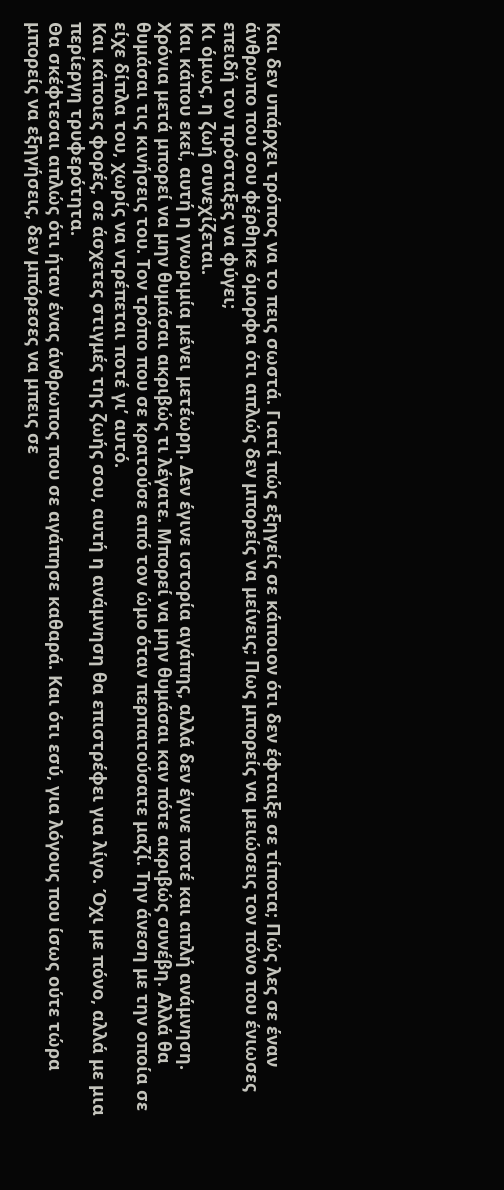Και δεν υπάρχει τρόπος να το πεις σωστά. Γιατί πώς εξηγείς σε κάποιον ότι δεν έφταιξε σε τίποτα; Πώς λες σε έναν άνθρωπο που σου φέρθηκε όμορφα ότι απλώς δεν μπορείς να μείνεις; Πως μπορείς να μειώσεις τον πόνο που ένιωσες επειδή τον πρόσταξες να φύγει;
Κι όμως, η ζωή συνεχίζεται.
Και κάπου εκεί, αυτή η γνωριμία μένει μετέωρη. Δεν έγινε ιστορία αγάπης, αλλά δεν έγινε ποτέ και απλή ανάμνηση.
Χρόνια μετά μπορεί να μην θυμάσαι ακριβώς τι λέγατε. Μπορεί να μην θυμάσαι καν πότε ακριβώς συνέβη. Αλλά θα θυμάσαι τις κινήσεις του. Τον τρόπο που σε κρατούσε από τον ώμο όταν περπατούσατε μαζί. Την άνεση με την οποία σε είχε δίπλα του, χωρίς να ντρέπεται ποτέ γι’ αυτό.
Και κάποιες φορές, σε άσχετες στιγμές της ζωής σου, αυτή η ανάμνηση θα επιστρέφει για λίγο. Όχι με πόνο, αλλά με μια περίεργη τρυφερότητα.
Θα σκέφτεσαι απλώς ότι ήταν ένας άνθρωπος που σε αγάπησε καθαρά. Και ότι εσύ, για λόγους που ίσως ούτε τώρα μπορείς να εξηγήσεις, δεν μπόρεσες να μπεις σε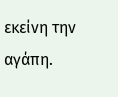εκείνη την αγάπη.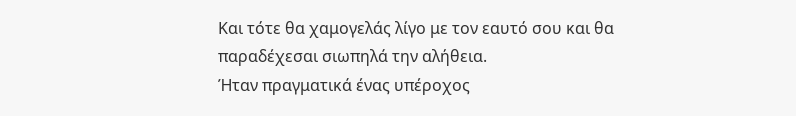Και τότε θα χαμογελάς λίγο με τον εαυτό σου και θα παραδέχεσαι σιωπηλά την αλήθεια.
Ήταν πραγματικά ένας υπέροχος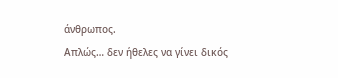άνθρωπος.
Απλώς… δεν ήθελες να γίνει δικός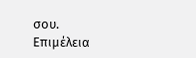σου.
Επιμέλεια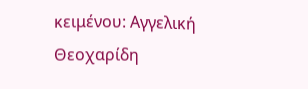κειμένου: Αγγελική Θεοχαρίδη